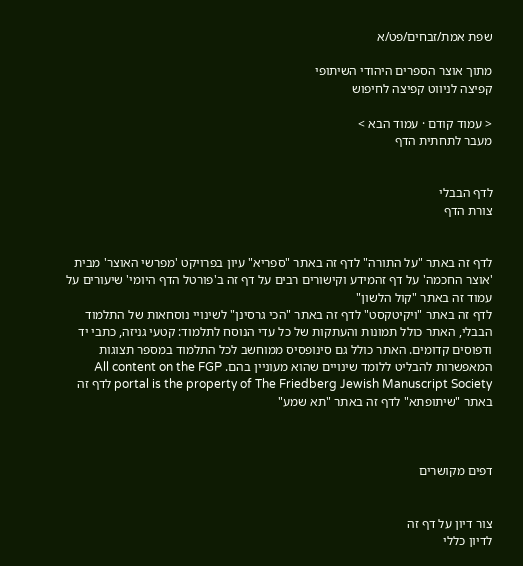שפת אמת/זבחים/פט/א

מתוך אוצר הספרים היהודי השיתופי
קפיצה לניווט קפיצה לחיפוש

< עמוד קודם · עמוד הבא >
מעבר לתחתית הדף


לדף הבבלי
צורת הדף


לדף זה באתר "על התורה" לדף זה באתר "ספריא" עיון בפרויקט 'מפרשי האוצר' מבית 'אוצר החכמה' על דף זהמידע וקישורים רבים על דף זה ב'פורטל הדף היומי' שיעורים על עמוד זה באתר "קול הלשון"
לדף זה באתר "ויקיטקסט" לדף זה באתר "הכי גרסינן" לשינויי נוסחאות של התלמוד הבבלי, האתר כולל תמונות והעתקות של כל עדי הנוסח לתלמוד: קטעי גניזה, כתבי יד ודפוסים קדומים. האתר כולל גם סינופסיס ממוחשב לכל התלמוד במספר תצוגות המאפשרות להבליט ללומד שינויים שהוא מעוניין בהם. All content on the FGP portal is the property of The Friedberg Jewish Manuscript Society לדף זה באתר "שיתופתא" לדף זה באתר "תא שמע"



דפים מקושרים


צור דיון על דף זה
לדיון כללי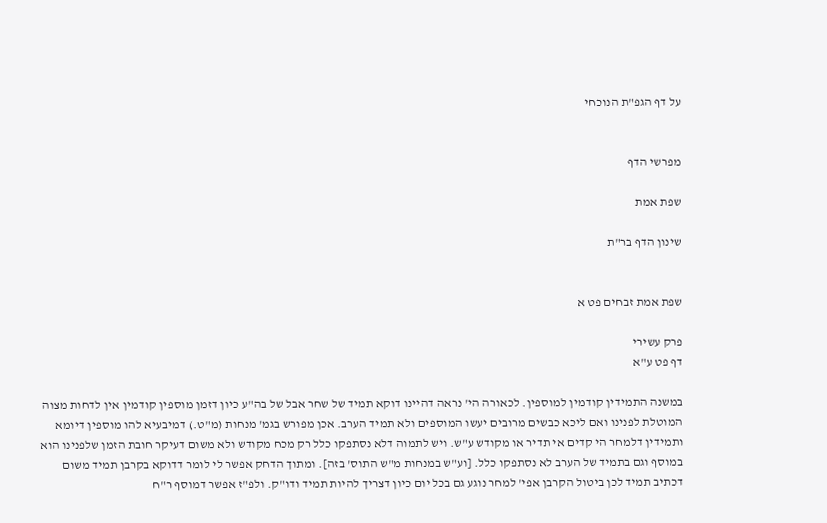על דף הגפ"ת הנוכחי


מפרשי הדף

שפת אמת

שינון הדף בר"ת


שפת אמת זבחים פט א

פרק עשירי
דף פט ע"א

במשנה התמידין קודמין למוספין. לכאורה הי' נראה דהיינו דוקא תמיד של שחר אבל של בה"ע כיון דזמן מוספין קודמין אין לדחות מצוה המוטלת לפנינו ואם ליכא כבשים מרובים יעשו המוספים ולא תמיד הערב. אכן מפורש בגמ' מנחות (מ"ט.) דמיבעיא להו מוספין דיומא ותמידין דלמחר הי קדים אי תדיר או מקודש ע"ש. ויש לתמוה דלא נסתפקו כלל רק מכח מקודש ולא משום דעיקר חובת הזמן שלפנינו הוא במוסף וגם בתמיד של הערב לא נסתפקו כלל. [וע"ש במנחות מ"ש התוס' בזה]. ומתוך הדחק אפשר לי לומר דדוקא בקרבן תמיד משום דכתיב תמיד לכן ביטול הקרבן אפי' למחר נוגע גם בכל יום כיון דצריך להיות תמיד ודו"ק. ולפ"ז אפשר דמוסף ר"ח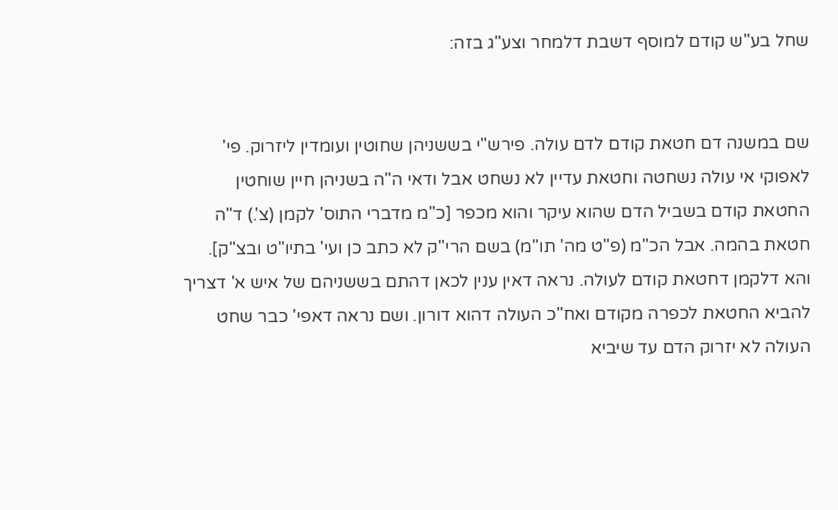שחל בע"ש קודם למוסף דשבת דלמחר וצע"ג בזה:


שם במשנה דם חטאת קודם לדם עולה. פירש"י בששניהן שחוטין ועומדין ליזרוק. פי' לאפוקי אי עולה נשחטה וחטאת עדיין לא נשחט אבל ודאי ה"ה בשניהן חיין שוחטין החטאת קודם בשביל הדם שהוא עיקר והוא מכפר [כ"מ מדברי התוס' לקמן (צ'.) ד"ה חטאת בהמה. אבל הכ"מ (פ"ט מה' תו"מ) בשם הרי"ק לא כתב כן ועי' בתיו"ט ובצ"ק]. והא דלקמן דחטאת קודם לעולה. נראה דאין ענין לכאן דהתם בששניהם של איש א' דצריך להביא החטאת לכפרה מקודם ואח"כ העולה דהוא דורון. ושם נראה דאפי' כבר שחט העולה לא יזרוק הדם עד שיביא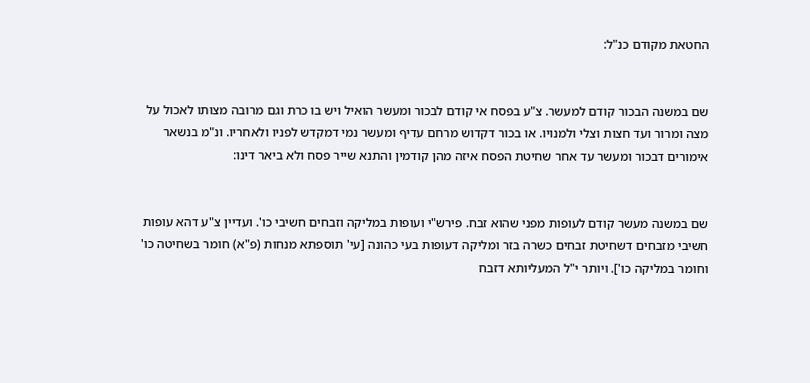החטאת מקודם כנ"ל:


שם במשנה הבכור קודם למעשר. צ"ע בפסח אי קודם לבכור ומעשר הואיל ויש בו כרת וגם מרובה מצותו לאכול על מצה ומרור ועד חצות וצלי ולמנויו. או בכור דקדוש מרחם עדיף ומעשר נמי דמקדש לפניו ולאחריו. ונ"מ בנשאר אימורים דבכור ומעשר עד אחר שחיטת הפסח איזה מהן קודמין והתנא שייר פסח ולא ביאר דינו:


שם במשנה מעשר קודם לעופות מפני שהוא זבח. פירש"י ועופות במליקה וזבחים חשיבי כו'. ועדיין צ"ע דהא עופות חשיבי מזבחים דשחיטת זבחים כשרה בזר ומליקה דעופות בעי כהונה [עי' תוספתא מנחות (פ"א) חומר בשחיטה כו' וחומר במליקה כו']. ויותר י"ל המעליותא דזבח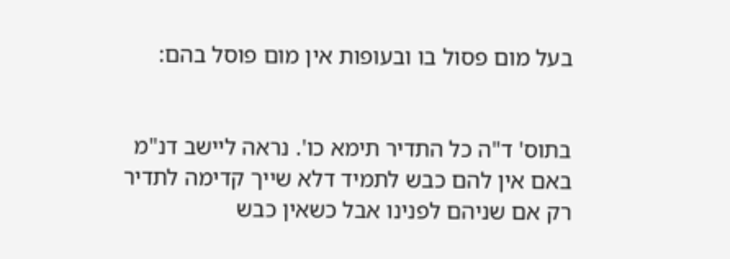בעל מום פסול בו ובעופות אין מום פוסל בהם:


בתוס' ד"ה כל התדיר תימא כו'. נראה ליישב דנ"מ באם אין להם כבש לתמיד דלא שייך קדימה לתדיר רק אם שניהם לפנינו אבל כשאין כבש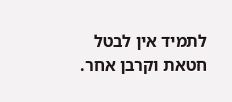לתמיד אין לבטל חטאת וקרבן אחר.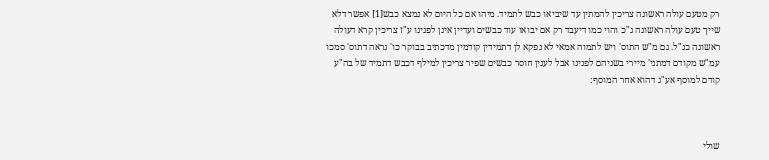רק מטעם עולה ראשונה צריכין להמתין עד שיביאו כבש לתמיד. מיהו אם כל היום לא נמצא כבש[1] אפשר דלא שייך טעם עולה ראשונה ג"כ והוי כמו דיעבד רק אם יבואו עוד כבשים ועדיין אינן לפנינו ע"ז צריכין קרא דעולה ראשונה כנ"ל. גם מ"ש התוס' ויש לתמוה אמאי לא נפקא לן דתמידין קודמין מדכתיב בבוקר כו' נראה דתוס' סמכו עמ"ש מקודם דמתני' מיירי בשניהם לפנינו אבל לענין חוסר כבשים שפיר צריכין למילף דכבש דתמיד של בה"ע קודם למוסף אע"ג דהוא אחר המוסף:



שולי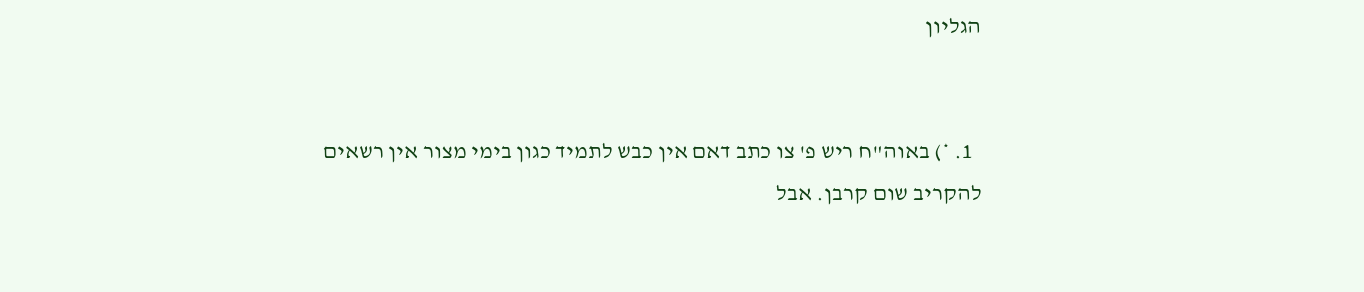הגליון


  1. *) באוה"ח ריש פ' צו כתב דאם אין כבש לתמיד כגון בימי מצור אין רשאים להקריב שום קרבן. אבל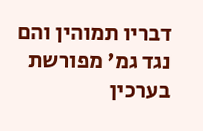דבריו תמוהין והם נגד גמ' מפורשת בערכין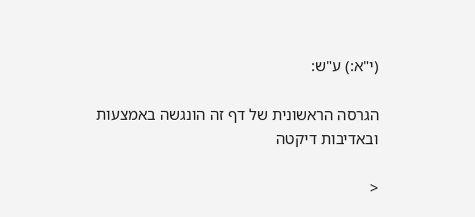(י"א:) ע"ש:

הגרסה הראשונית של דף זה הונגשה באמצעות ובאדיבות דיקטה

<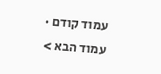עמוד קודם · עמוד הבא >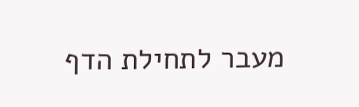מעבר לתחילת הדף